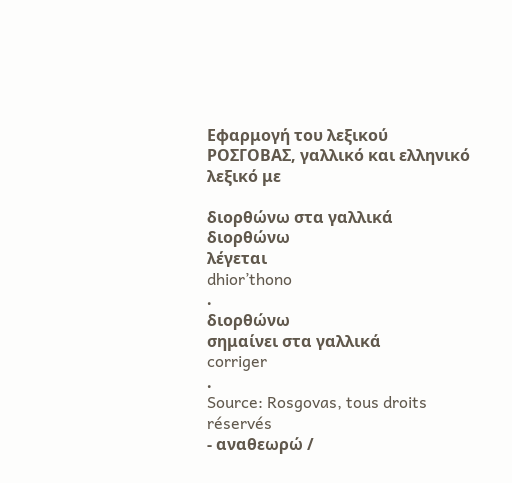Εφαρμογή του λεξικού ΡΟΣΓΟΒΑΣ, γαλλικό και ελληνικό λεξικό με

διορθώνω στα γαλλικά
διορθώνω
λέγεται
dhior’thono
.
διορθώνω
σημαίνει στα γαλλικά
corriger
.
Source: Rosgovas, tous droits réservés
- αναθεωρώ /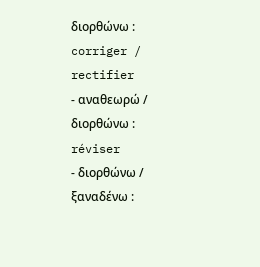διορθώνω : corriger / rectifier
- αναθεωρώ / διορθώνω : réviser
- διορθώνω / ξαναδένω :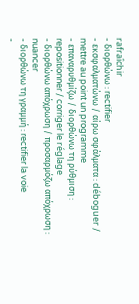rafraîchir
- διορθώνω : rectifier
- εκσφαλματώνω / αίρω σφάλματα : déboguer / mettre au point un programme
- επαναρυθμίζω / διορθώνω τη ρύθμιση : repositionner / corriger le réglage
- διορθώνω απόχρωση / προσαρμόζω απόχρωση : nuancer
- διορθώνω τη γραμμή : rectifier la voie
-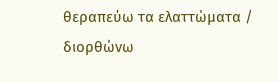θεραπεύω τα ελαττώματα / διορθώνω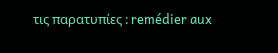τις παρατυπίες : remédier aux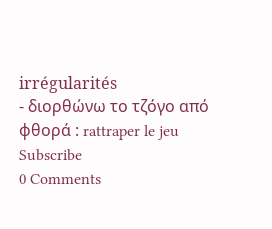irrégularités
- διορθώνω το τζόγο από φθορά : rattraper le jeu
Subscribe
0 Comments